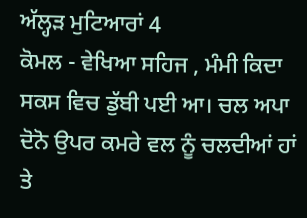ਅੱਲ੍ਹੜ ਮੁਟਿਆਰਾਂ 4
ਕੋਮਲ - ਵੇਖਿਆ ਸਹਿਜ , ਮੰਮੀ ਕਿਦਾ ਸਕਸ ਵਿਚ ਡੁੱਬੀ ਪਈ ਆ। ਚਲ ਅਪਾ ਦੋਨੋ ਉਪਰ ਕਮਰੇ ਵਲ ਨੂੰ ਚਲਦੀਆਂ ਹਾਂ ਤੇ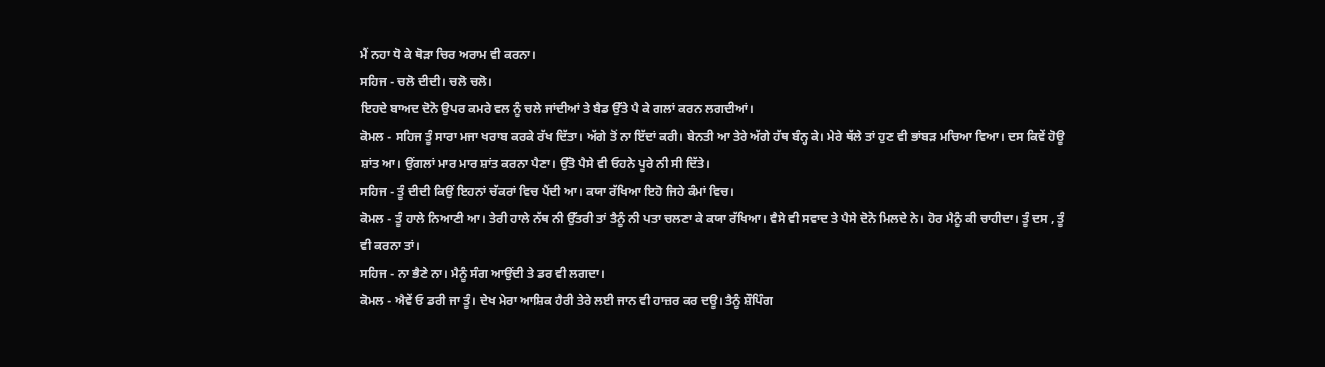ਮੈਂ ਨਹਾ ਧੋ ਕੇ ਥੋੜਾ ਚਿਰ ਅਰਾਮ ਵੀ ਕਰਨਾ।
ਸਹਿਜ - ਚਲੋ ਦੀਦੀ। ਚਲੋ ਚਲੋ।
ਇਹਦੇ ਬਾਅਦ ਦੋਨੋ ਉਪਰ ਕਮਰੇ ਵਲ ਨੂੰ ਚਲੇ ਜਾਂਦੀਆਂ ਤੇ ਬੈਡ ਉੱਤੇ ਪੈ ਕੇ ਗਲਾਂ ਕਰਨ ਲਗਦੀਆਂ।
ਕੋਮਲ - ਸਹਿਜ ਤੂੰ ਸਾਰਾ ਮਜਾ ਖਰਾਬ ਕਰਕੇ ਰੱਖ ਦਿੱਤਾ। ਅੱਗੇ ਤੋਂ ਨਾ ਇੱਦਾਂ ਕਰੀ। ਬੇਨਤੀ ਆ ਤੇਰੇ ਅੱਗੇ ਹੱਥ ਬੰਨ੍ਹ ਕੇ। ਮੇਰੇ ਥੱਲੇ ਤਾਂ ਹੁਣ ਵੀ ਭਾਂਬੜ ਮਚਿਆ ਵਿਆ। ਦਸ ਕਿਵੇਂ ਹੋਊ ਸ਼ਾਂਤ ਆ। ਉਂਗਲਾਂ ਮਾਰ ਮਾਰ ਸ਼ਾਂਤ ਕਰਨਾ ਪੈਣਾ। ਉੱਤੋ ਪੈਸੇ ਵੀ ਓਹਨੇ ਪੂਰੇ ਨੀ ਸੀ ਦਿੱਤੇ।
ਸਹਿਜ - ਤੂੰ ਦੀਦੀ ਕਿਉਂ ਇਹਨਾਂ ਚੱਕਰਾਂ ਵਿਚ ਪੈਂਦੀ ਆ। ਕਯਾ ਰੱਖਿਆ ਇਹੋ ਜਿਹੇ ਕੰਮਾਂ ਵਿਚ।
ਕੋਮਲ - ਤੂੰ ਹਾਲੇ ਨਿਆਣੀ ਆ। ਤੇਰੀ ਹਾਲੇ ਨੱਥ ਨੀ ਉੱਤਰੀ ਤਾਂ ਤੈਨੂੰ ਨੀ ਪਤਾ ਚਲਣਾ ਕੇ ਕਯਾ ਰੱਖਿਆ। ਵੈਸੇ ਵੀ ਸਵਾਦ ਤੇ ਪੈਸੇ ਦੋਨੋ ਮਿਲਦੇ ਨੇ। ਹੋਰ ਮੈਨੂੰ ਕੀ ਚਾਹੀਦਾ। ਤੂੰ ਦਸ , ਤੂੰ ਵੀ ਕਰਨਾ ਤਾਂ।
ਸਹਿਜ - ਨਾ ਭੈਣੇ ਨਾ। ਮੈਨੂੰ ਸੰਗ ਆਉਂਦੀ ਤੇ ਡਰ ਵੀ ਲਗਦਾ।
ਕੋਮਲ - ਐਵੇਂ ਓ ਡਰੀ ਜਾ ਤੂੰ। ਦੇਖ ਮੇਰਾ ਆਸ਼ਿਕ ਹੈਰੀ ਤੇਰੇ ਲਈ ਜਾਨ ਵੀ ਹਾਜ਼ਰ ਕਰ ਦਊ। ਤੈਨੂੰ ਸ਼ੌਪਿੰਗ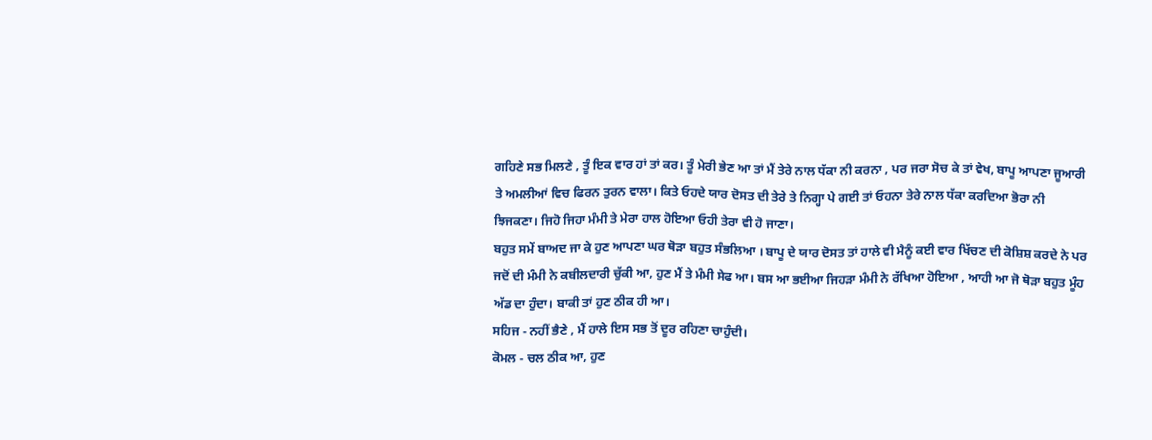ਗਹਿਣੇ ਸਭ ਮਿਲਣੇ , ਤੂੰ ਇਕ ਵਾਰ ਹਾਂ ਤਾਂ ਕਰ। ਤੂੰ ਮੇਰੀ ਭੇਣ ਆ ਤਾਂ ਮੈਂ ਤੇਰੇ ਨਾਲ ਧੱਕਾ ਨੀ ਕਰਨਾ , ਪਰ ਜਰਾ ਸੋਚ ਕੇ ਤਾਂ ਵੇਖ, ਬਾਪੂ ਆਪਣਾ ਜੂਆਰੀ ਤੇ ਅਮਲੀਆਂ ਵਿਚ ਫਿਰਨ ਤੁਰਨ ਵਾਲਾ। ਕਿਤੇ ਓਹਦੇ ਯਾਰ ਦੋਸਤ ਦੀ ਤੇਰੇ ਤੇ ਨਿਗ੍ਹਾ ਪੇ ਗਈ ਤਾਂ ਓਹਨਾ ਤੇਰੇ ਨਾਲ ਧੱਕਾ ਕਰਦਿਆ ਭੋਰਾ ਨੀ ਝਿਜਕਣਾ। ਜਿਹੋ ਜਿਹਾ ਮੰਮੀ ਤੇ ਮੇਰਾ ਹਾਲ ਹੋਇਆ ਓਹੀ ਤੇਰਾ ਵੀ ਹੋ ਜਾਣਾ।
ਬਹੁਤ ਸਮੇਂ ਬਾਅਦ ਜਾ ਕੇ ਹੁਣ ਆਪਣਾ ਘਰ ਥੋੜਾ ਬਹੁਤ ਸੰਭਲਿਆ । ਬਾਪੂ ਦੇ ਯਾਰ ਦੋਸਤ ਤਾਂ ਹਾਲੇ ਵੀ ਮੈਨੂੰ ਕਈ ਵਾਰ ਖਿੱਚਣ ਦੀ ਕੋਸ਼ਿਸ਼ ਕਰਦੇ ਨੇ ਪਰ ਜਦੋਂ ਦੀ ਮੰਮੀ ਨੇ ਕਬੀਲਦਾਰੀ ਚੁੱਕੀ ਆ, ਹੁਣ ਮੈਂ ਤੇ ਮੰਮੀ ਸੇਫ ਆ। ਬਸ ਆ ਭਈਆ ਜਿਹੜਾ ਮੰਮੀ ਨੇ ਰੱਖਿਆ ਹੋਇਆ , ਆਹੀ ਆ ਜੋ ਥੋੜਾ ਬਹੁਤ ਮੂੰਹ ਅੱਡ ਦਾ ਹੁੰਦਾ। ਬਾਕੀ ਤਾਂ ਹੁਣ ਠੀਕ ਹੀ ਆ।
ਸਹਿਜ - ਨਹੀਂ ਭੈਣੇ , ਮੈਂ ਹਾਲੇ ਇਸ ਸਭ ਤੋਂ ਦੂਰ ਰਹਿਣਾ ਚਾਹੁੰਦੀ।
ਕੋਮਲ - ਚਲ ਠੀਕ ਆ, ਹੁਣ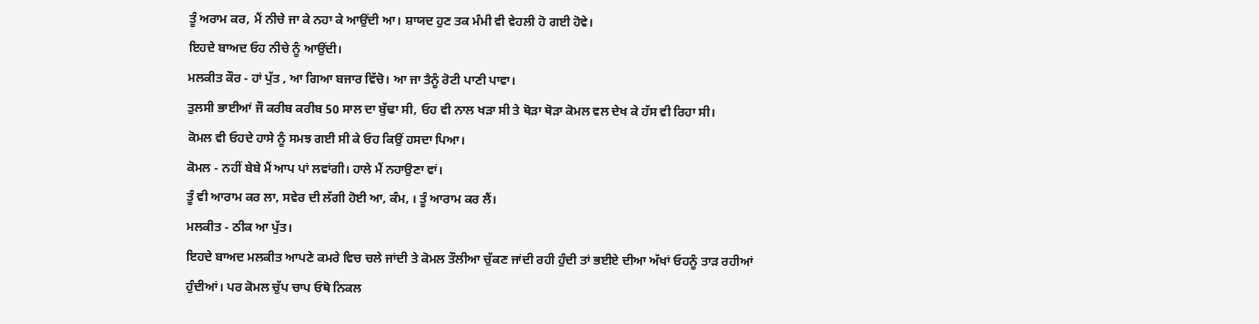ਤੂੰ ਅਰਾਮ ਕਰ, ਮੈਂ ਨੀਚੇ ਜਾ ਕੇ ਨਹਾ ਕੇ ਆਉਂਦੀ ਆ। ਸ਼ਾਯਦ ਹੁਣ ਤਕ ਮੰਮੀ ਵੀ ਵੇਹਲੀ ਹੋ ਗਈ ਹੋਵੇ।
ਇਹਦੇ ਬਾਅਦ ਓਹ ਨੀਚੇ ਨੂੰ ਆਉਂਦੀ।
ਮਲਕੀਤ ਕੌਰ - ਹਾਂ ਪੁੱਤ , ਆ ਗਿਆ ਬਜਾਰ ਵਿੱਚੋ। ਆ ਜਾ ਤੈਨੂੰ ਰੋਟੀ ਪਾਣੀ ਪਾਵਾ।
ਤੁਲਸੀ ਭਾਈਆਂ ਜੌ ਕਰੀਬ ਕਰੀਬ 50 ਸਾਲ ਦਾ ਬੁੱਢਾ ਸੀ, ਓਹ ਵੀ ਨਾਲ ਖੜਾ ਸੀ ਤੇ ਥੋੜਾ ਥੋੜਾ ਕੋਮਲ ਵਲ ਦੇਖ ਕੇ ਹੱਸ ਵੀ ਰਿਹਾ ਸੀ।
ਕੋਮਲ ਵੀ ਓਹਦੇ ਹਾਸੇ ਨੂੰ ਸਮਝ ਗਈ ਸੀ ਕੇ ਓਹ ਕਿਉਂ ਹਸਦਾ ਪਿਆ।
ਕੋਮਲ - ਨਹੀਂ ਬੇਬੇ ਮੈਂ ਆਪ ਪਾਂ ਲਵਾਂਗੀ। ਹਾਲੇ ਮੈਂ ਨਹਾਉਣਾ ਵਾਂ।
ਤੂੰ ਵੀ ਆਰਾਮ ਕਰ ਲਾ, ਸਵੇਰ ਦੀ ਲੱਗੀ ਹੋਈ ਆ, ਕੰਮ, । ਤੂੰ ਆਰਾਮ ਕਰ ਲੈਂ।
ਮਲਕੀਤ - ਠੀਕ ਆ ਪੁੱਤ।
ਇਹਦੇ ਬਾਅਦ ਮਲਕੀਤ ਆਪਣੇ ਕਮਰੇ ਵਿਚ ਚਲੇ ਜਾਂਦੀ ਤੇ ਕੋਮਲ ਤੌਲੀਆ ਚੁੱਕਣ ਜਾਂਦੀ ਰਹੀ ਹੁੰਦੀ ਤਾਂ ਭਈਏ ਦੀਆ ਅੱਖਾਂ ਓਹਨੂੰ ਤਾੜ ਰਹੀਆਂ ਹੁੰਦੀਆਂ। ਪਰ ਕੋਮਲ ਚੁੱਪ ਚਾਪ ਓਥੋ ਨਿਕਲ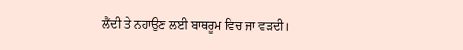ਲੈਂਦੀ ਤੇ ਨਹਾਉਣ ਲਈ ਬਾਥਰੂਮ ਵਿਚ ਜਾ ਵੜਦੀ।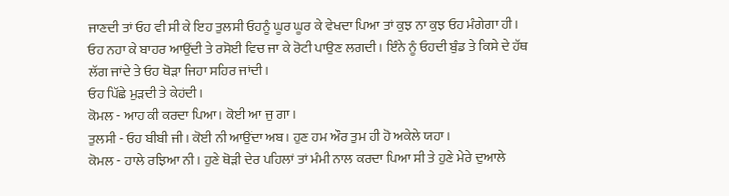ਜਾਣਦੀ ਤਾਂ ਓਹ ਵੀ ਸੀ ਕੇ ਇਹ ਤੁਲਸੀ ਓਹਨੂੰ ਘੂਰ ਘੂਰ ਕੇ ਵੇਖਦਾ ਪਿਆ ਤਾਂ ਕੁਝ ਨਾ ਕੁਝ ਓਹ ਮੰਗੇਗਾ ਹੀ।
ਓਹ ਨਹਾ ਕੇ ਬਾਹਰ ਆਉਂਦੀ ਤੇ ਰਸੋਈ ਵਿਚ ਜਾ ਕੇ ਰੋਟੀ ਪਾਉਣ ਲਗਦੀ। ਇੰਨੇ ਨੂੰ ਓਹਦੀ ਬੁੰਡ ਤੇ ਕਿਸੇ ਦੇ ਹੱਥ ਲੱਗ ਜਾਂਦੇ ਤੇ ਓਹ ਥੋੜਾ ਜਿਹਾ ਸਹਿਰ ਜਾਂਦੀ।
ਓਹ ਪਿੱਛੇ ਮੁੜਦੀ ਤੇ ਕੇਹਂਦੀ।
ਕੋਮਲ - ਆਹ ਕੀ ਕਰਦਾ ਪਿਆ। ਕੋਈ ਆ ਜੁ ਗਾ।
ਤੁਲਸੀ - ਓਹ ਬੀਬੀ ਜੀ। ਕੋਈ ਨੀ ਆਉਂਦਾ ਅਬ। ਹੁਣ ਹਮ ਔਰ ਤੁਮ ਹੀ ਹੋ ਅਕੇਲੇ ਯਹਾ।
ਕੋਮਲ - ਹਾਲੇ ਰਝਿਆ ਨੀ। ਹੁਣੇ ਥੋੜੀ ਦੇਰ ਪਹਿਲਾਂ ਤਾਂ ਮੰਮੀ ਨਾਲ ਕਰਦਾ ਪਿਆ ਸੀ ਤੇ ਹੁਣੇ ਮੇਰੇ ਦੁਆਲੇ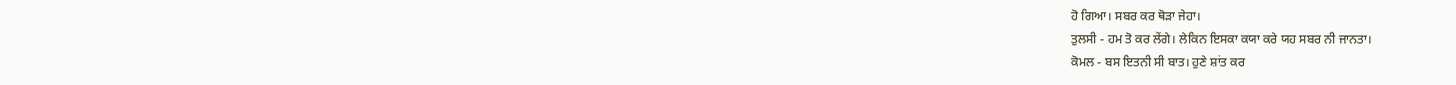ਹੋ ਗਿਆ। ਸਬਰ ਕਰ ਥੋੜਾ ਜੇਹਾ।
ਤੁਲਸੀ - ਹਮ ਤੋ ਕਰ ਲੇਂਗੇ। ਲੇਕਿਨ ਇਸਕਾ ਕਯਾ ਕਰੇ ਯਹ ਸਬਰ ਨੀ ਜਾਨਤਾ।
ਕੋਮਲ - ਬਸ ਇਤਨੀ ਸੀ ਬਾਤ। ਹੁਣੇ ਸ਼ਾਂਤ ਕਰ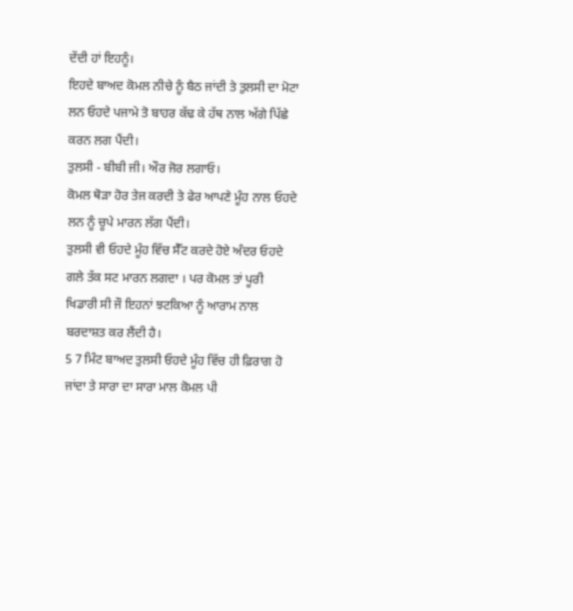ਦੇਂਦੀ ਹਾਂ ਇਹਨੂੰ।
ਇਹਦੇ ਬਾਅਦ ਕੋਮਲ ਨੀਚੇ ਨੂੰ ਬੈਠ ਜਾਂਦੀ ਤੇ ਤੁਲਸੀ ਦਾ ਮੋਟਾ ਲਨ ਓਹਦੇ ਪਜਾਮੇ ਤੋ ਬਾਹਰ ਕੱਢ ਕੇ ਹੱਥ ਨਾਲ ਅੱਗੇ ਪਿੱਛੇ ਕਰਨ ਲਗ ਪੈਂਦੀ।
ਤੁਲਸੀ - ਬੀਬੀ ਜੀ। ਔਰ ਜੋਰ ਲਗਾਓ।
ਕੋਮਲ ਥੋੜਾ ਹੋਰ ਤੇਜ ਕਰਦੀ ਤੇ ਫੇਰ ਆਪਣੇ ਮੂੰਹ ਨਾਲ ਓਹਦੇ ਲਨ ਨੂੰ ਚੂਪੇ ਮਾਰਨ ਲੱਗ ਪੈਂਦੀ।
ਤੁਲਸੀ ਵੀ ਓਹਦੇ ਮੂੰਹ ਵਿੱਚ ਸੈੱਟ ਕਰਦੇ ਹੋਏ ਅੰਦਰ ਓਹਦੇ ਗਲੇ ਤੱਕ ਸਟ ਮਾਰਨ ਲਗਦਾ । ਪਰ ਕੋਮਲ ਤਾਂ ਪੂਰੀ ਖਿਡਾਰੀ ਸੀ ਜੌ ਇਹਨਾਂ ਝਟਕਿਆ ਨੂੰ ਆਰਾਮ ਨਾਲ ਬਰਦਾਸ਼ਤ ਕਰ ਲੈਂਦੀ ਹੈ।
5 7 ਮਿੰਟ ਬਾਅਦ ਤੁਲਸੀ ਓਹਦੇ ਮੂੰਹ ਵਿੱਚ ਹੀ ਫ਼ਿਰਾਗ ਹੋ ਜਾਂਦਾ ਤੇ ਸਾਰਾ ਦਾ ਸਾਰਾ ਮਾਲ ਕੋਮਲ ਪੀ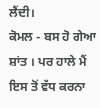ਲੈਂਦੀ।
ਕੋਮਲ - ਬਸ ਹੋ ਗੇਆ ਸ਼ਾਂਤ । ਪਰ ਹਾਲੇ ਮੈਂ ਇਸ ਤੋਂ ਵੱਧ ਕਰਨਾ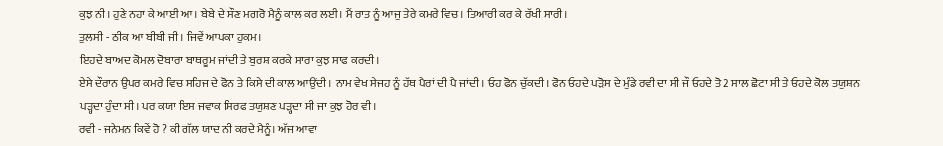ਕੁਝ ਨੀ। ਹੁਣੇ ਨਹਾ ਕੇ ਆਈ ਆ। ਬੇਬੇ ਦੇ ਸੌਣ ਮਗਰੋ ਮੈਨੂੰ ਕਾਲ ਕਰ ਲਈ। ਮੈਂ ਰਾਤ ਨੂੰ ਆਜੁ ਤੇਰੇ ਕਮਰੇ ਵਿਚ। ਤਿਆਰੀ ਕਰ ਕੇ ਰੱਖੀ ਸਾਰੀ।
ਤੁਲਸੀ - ਠੀਕ ਆ ਬੀਬੀ ਜੀ। ਜਿਵੇਂ ਆਪਕਾ ਹੁਕਮ।
ਇਹਦੇ ਬਾਅਦ ਕੋਮਲ ਦੋਬਾਰਾ ਬਾਥਰੂਮ ਜਾਂਦੀ ਤੇ ਬੁਰਸ਼ ਕਰਕੇ ਸਾਰਾ ਕੁਝ ਸਾਫ ਕਰਦੀ।
ਏਸੇ ਦੌਰਾਨ ਉਪਰ ਕਮਰੇ ਵਿਚ ਸਹਿਜ ਦੇ ਫੋਨ ਤੇ ਕਿਸੇ ਦੀ ਕਾਲ ਆਉਂਦੀ । ਨਾਮ ਵੇਖ ਸੇਜਹ ਨੂੰ ਹੱਥ ਪੈਰਾਂ ਦੀ ਪੈ ਜਾਂਦੀ। ਓਹ ਫੋਨ ਚੁੱਕਦੀ। ਫੋਨ ਓਹਦੇ ਪੜੋਸ ਦੇ ਮੁੰਡੇ ਰਵੀ ਦਾ ਸੀ ਜੌ ਓਹਦੇ ਤੋ 2 ਸਾਲ ਛੋਟਾ ਸੀ ਤੇ ਓਹਦੇ ਕੋਲ ਤਯੁਸ਼ਨ ਪੜ੍ਹਦਾ ਹੁੰਦਾ ਸੀ। ਪਰ ਕਯਾ ਇਸ ਜਵਾਕ ਸਿਰਫ ਤਯੁਸ਼ਣ ਪੜ੍ਹਦਾ ਸੀ ਜਾ ਕੁਝ ਹੋਰ ਵੀ।
ਰਵੀ - ਜਨੇਮਨ ਕਿਵੇਂ ਹੋ ? ਕੀ ਗੱਲ ਯਾਦ ਨੀ ਕਰਦੇ ਮੈਨੂੰ। ਅੱਜ ਆਵਾ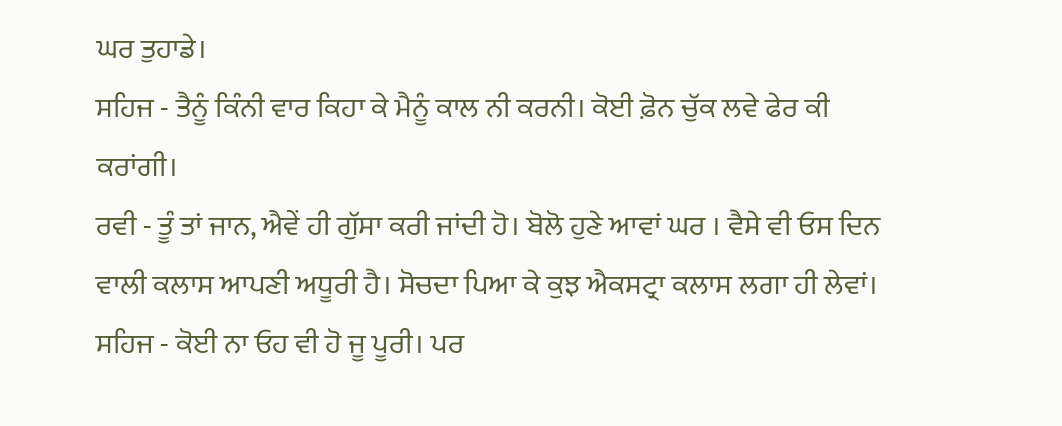ਘਰ ਤੁਹਾਡੇ।
ਸਹਿਜ - ਤੈਨੂੰ ਕਿੰਨੀ ਵਾਰ ਕਿਹਾ ਕੇ ਮੈਨੂੰ ਕਾਲ ਨੀ ਕਰਨੀ। ਕੋਈ ਫ਼ੋਨ ਚੁੱਕ ਲਵੇ ਫੇਰ ਕੀ ਕਰਾਂਗੀ।
ਰਵੀ - ਤੂੰ ਤਾਂ ਜਾਨ, ਐਵੇਂ ਹੀ ਗੁੱਸਾ ਕਰੀ ਜਾਂਦੀ ਹੋ। ਬੋਲੋ ਹੁਣੇ ਆਵਾਂ ਘਰ । ਵੈਸੇ ਵੀ ਓਸ ਦਿਨ ਵਾਲੀ ਕਲਾਸ ਆਪਣੀ ਅਧੂਰੀ ਹੈ। ਸੋਚਦਾ ਪਿਆ ਕੇ ਕੁਝ ਐਕਸਟ੍ਰਾ ਕਲਾਸ ਲਗਾ ਹੀ ਲੇਵਾਂ।
ਸਹਿਜ - ਕੋਈ ਨਾ ਓਹ ਵੀ ਹੋ ਜੂ ਪੂਰੀ। ਪਰ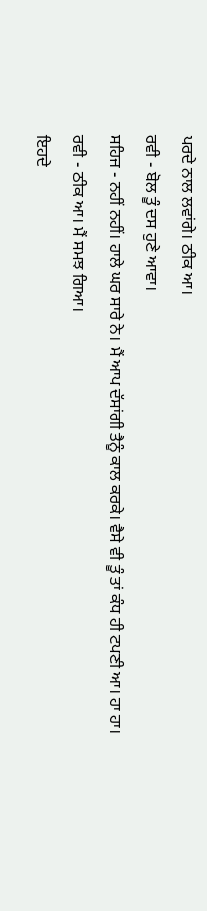ਪਰਦੇ ਨਾਲ ਲਵਾਂਗੇ। ਠੀਕ ਆ।
ਰਵੀ - ਬੋਲ ਤੂੰ ਦਸ ਹੁਣੇ ਆਵਾ।
ਸਹਿਜ - ਨਹੀਂ ਨਹੀਂ। ਹਾਲੇ ਘਰ ਸਾਰੇ ਨੇ। ਮੈਂ ਆਪ ਦੱਸਾਂਗੀ ਤੈਨੂੰ ਕਾਲ ਕਰਕੇ। ਵੈਸੇ ਵੀ ਤੂੰ ਤਾਂ ਕੰਧ ਹੀ ਟਪਣੀ ਆ। ਹਾ ਹਾ।
ਰਵੀ - ਠੀਕ ਆ। ਮੈਂ ਸਮਝ ਗਿਆ।
ਇਹਦੇ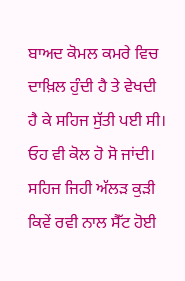ਬਾਅਦ ਕੋਮਲ ਕਮਰੇ ਵਿਚ ਦਾਖ਼ਿਲ ਹੁੰਦੀ ਹੈ ਤੇ ਵੇਖਦੀ ਹੈ ਕੇ ਸਹਿਜ ਸੁੱਤੀ ਪਈ ਸੀ। ਓਹ ਵੀ ਕੋਲ ਹੋ ਸੋ ਜਾਂਦੀ।
ਸਹਿਜ ਜਿਹੀ ਅੱਲੜ ਕੁੜੀ ਕਿਵੇਂ ਰਵੀ ਨਾਲ ਸੈੱਟ ਹੋਈ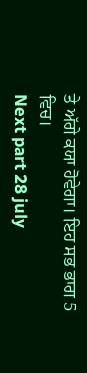ਤੇ ਅੱਗੇ ਕਯਾ ਹੋਵੇਗਾ। ਇਹ ਸਭ ਭਾਗ 5 ਵਿਚ।
Next part 28 july